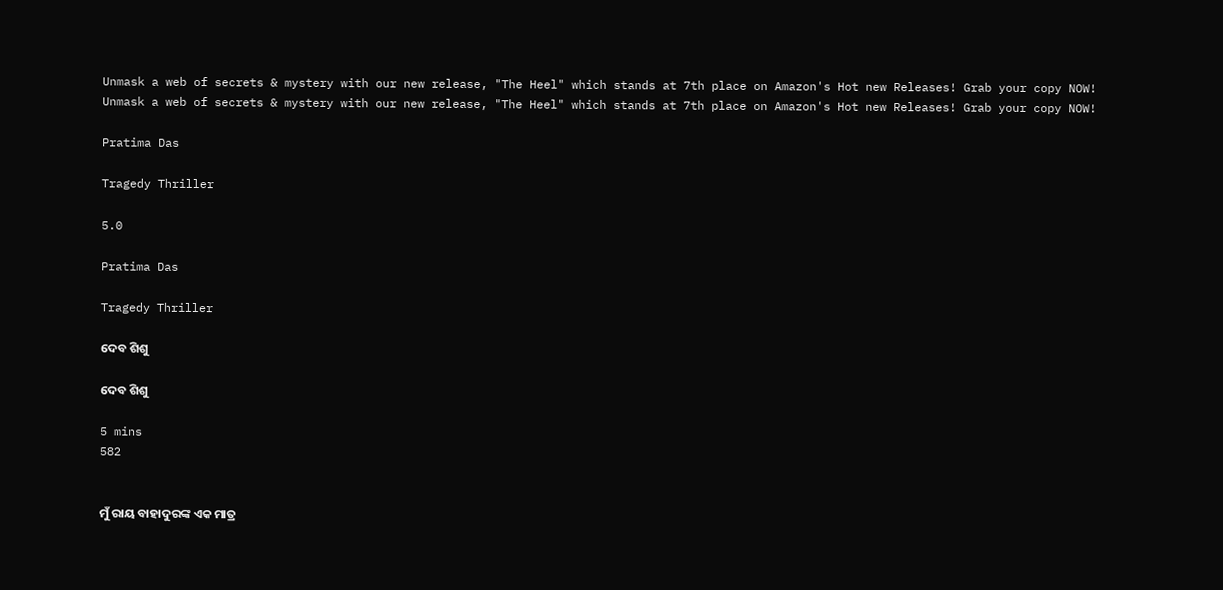Unmask a web of secrets & mystery with our new release, "The Heel" which stands at 7th place on Amazon's Hot new Releases! Grab your copy NOW!
Unmask a web of secrets & mystery with our new release, "The Heel" which stands at 7th place on Amazon's Hot new Releases! Grab your copy NOW!

Pratima Das

Tragedy Thriller

5.0

Pratima Das

Tragedy Thriller

ଦେବ ଶିଶୁ

ଦେବ ଶିଶୁ

5 mins
582


ମୁଁ ରାୟ ବାହାଦୁରଙ୍କ ଏକ ମାତ୍ର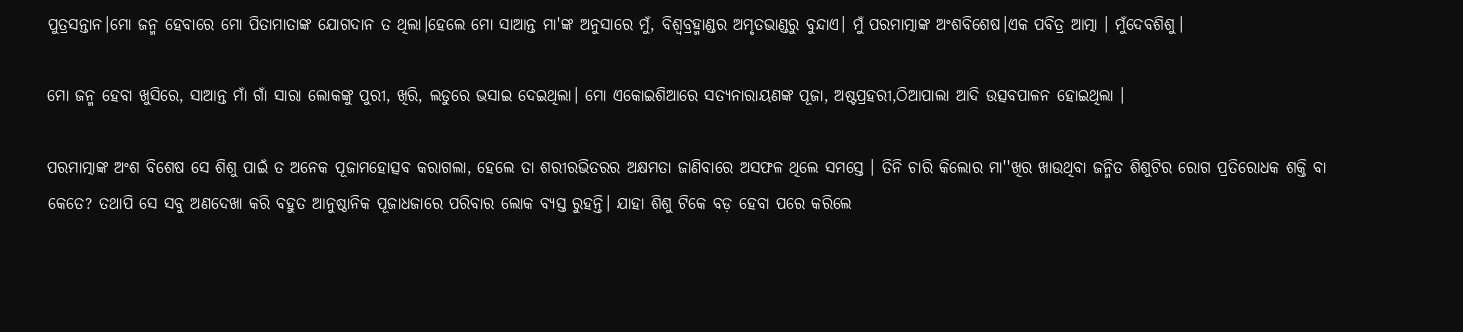ପୁତ୍ରସନ୍ତାନ।ମୋ ଜନ୍ମ ହେବାରେ ମୋ ପିତାମାତାଙ୍କ ଯୋଗଦାନ ତ ଥିଲା।ହେଲେ ମୋ ସାଆନ୍ତ ମା'ଙ୍କ ଅନୁସାରେ ମୁଁ, ବିଶ୍ବବ୍ରହ୍ମାଣ୍ଡର ଅମୃତଭାଣ୍ଡରୁ ବୁନ୍ଦାଏ। ମୁଁ ପରମାତ୍ମାଙ୍କ ଅଂଶବିଶେଷ।ଏକ ପବିତ୍ର ଆତ୍ମା । ମୁଁଦେବଶିଶୁ।

ମୋ ଜନ୍ମ ହେବା ଖୁସିରେ, ସାଆନ୍ତ ମାଁ ଗାଁ ସାରା ଲୋକଙ୍କୁ ପୁରୀ, ଖିରି, ଲଡୁରେ ଭସାଇ ଦେଇଥିଲା। ମୋ ଏକୋଇଶିଆରେ ସତ୍ୟନାରାୟଣଙ୍କ ପୂଜା, ଅଷ୍ଟପ୍ରହରୀ,ଠିଆପାଲା ଆଦି ଉତ୍ସବପାଳନ ହୋଇଥିଲା ।

ପରମାତ୍ମାଙ୍କ ଅଂଶ ବିଶେଷ ସେ ଶିଶୁ ପାଇଁ ତ ଅନେକ ପୂଜାମହୋତ୍ସବ କରାଗଲା, ହେଲେ ତା ଶରୀରଭିତରର ଅକ୍ଷମତା ଜାଣିବାରେ ଅସଫଳ ଥିଲେ ସମସ୍ତେ । ତିନି ଚାରି କିଲୋର ମା''ଖିର ଖାଉଥିବା ଜନ୍ମିତ ଶିଶୁଟିର ରୋଗ ପ୍ରତିରୋଧକ ଶକ୍ତି ବା କେତେ? ତଥାପି ସେ ସବୁ ଅଣଦେଖା କରି ବହୁତ ଆନୁଷ୍ଠାନିକ ପୂଜାଧଜାରେ ପରିବାର ଲୋକ ବ୍ୟସ୍ତ ରୁହନ୍ତି। ଯାହା ଶିଶୁ ଟିକେ ବଡ଼ ହେବା ପରେ କରିଲେ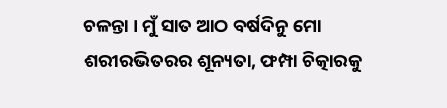ଚଳନ୍ତା । ମୁଁ ସାତ ଆଠ ବର୍ଷଦିନୁ ମୋ ଶରୀରଭିତରର ଶୂନ୍ୟତା, ଫମ୍ପା ଚିତ୍କାରକୁ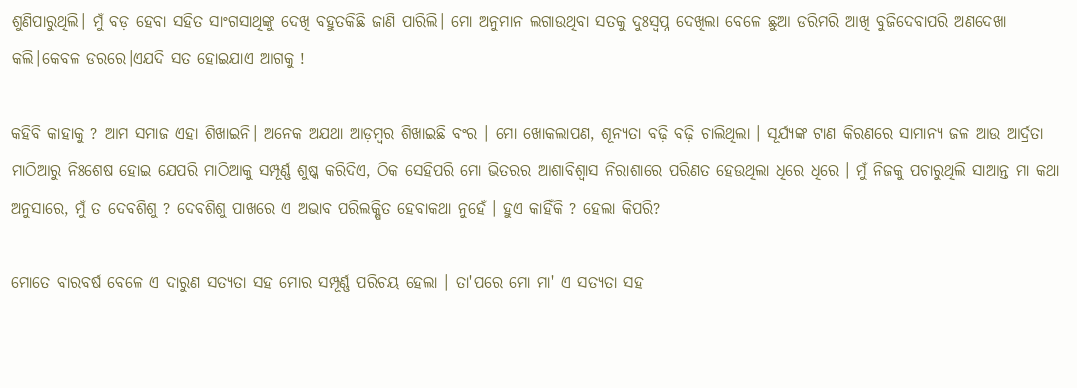ଶୁଣିପାରୁଥିଲି। ମୁଁ ବଡ଼ ହେବା ସହିତ ସାଂଗସାଥିଙ୍କୁ ଦେଖି ବହୁତକିଛି ଜାଣି ପାରିଲି। ମୋ ଅନୁମାନ ଲଗାଉଥିବା ସତକୁ ଦୁଃସ୍ବପ୍ନ ଦେଖିଲା ବେଳେ ଛୁଆ ଡରିମରି ଆଖି ବୁଜିଦେବାପରି ଅଣଦେଖା କଲି।କେବଳ ଡରରେ।ଏଯଦି ସତ ହୋଇଯାଏ ଆଗକୁ !

କହିବି କାହାକୁ ? ଆମ ସମାଜ ଏହା ଶିଖାଇନି। ଅନେକ ଅଯଥା ଆଡ଼ମ୍ବର ଶିଖାଇଛି ବଂର । ମୋ ଖୋକଲାପଣ, ଶୂନ୍ୟତା ବଢ଼ି ବଢ଼ି ଚାଲିଥିଲା । ସୂର୍ଯ୍ୟଙ୍କ ଟାଣ କିରଣରେ ସାମାନ୍ୟ ଜଳ ଆଉ ଆର୍ଦ୍ରତା ମାଠିଆରୁ ନିଃଶେଷ ହୋଇ ଯେପରି ମାଠିଆକୁ ସମ୍ପୂର୍ଣ୍ଣ ଶୁଷ୍କ କରିଦିଏ, ଠିକ ସେହିପରି ମୋ ଭିତରର ଆଶାବିଶ୍ୱାସ ନିରାଶାରେ ପରିଣତ ହେଉଥିଲା ଧିରେ ଧିରେ । ମୁଁ ନିଜକୁ ପଚାରୁଥିଲି ସାଆନ୍ତ ମା କଥା ଅନୁସାରେ, ମୁଁ ତ ଦେବଶିଶୁ ? ଦେବଶିଶୁ ପାଖରେ ଏ ଅଭାବ ପରିଲକ୍ଷିତ ହେବାକଥା ନୁହେଁ । ହୁଏ କାହିଁକି ? ହେଲା କିପରି?

ମୋତେ ବାରବର୍ଷ ବେଳେ ଏ ଦାରୁଣ ସତ୍ୟତା ସହ ମୋର ସମ୍ପୂର୍ଣ୍ଣ ପରିଚୟ ହେଲା । ତା'ପରେ ମୋ ମା' ଏ ସତ୍ୟତା ସହ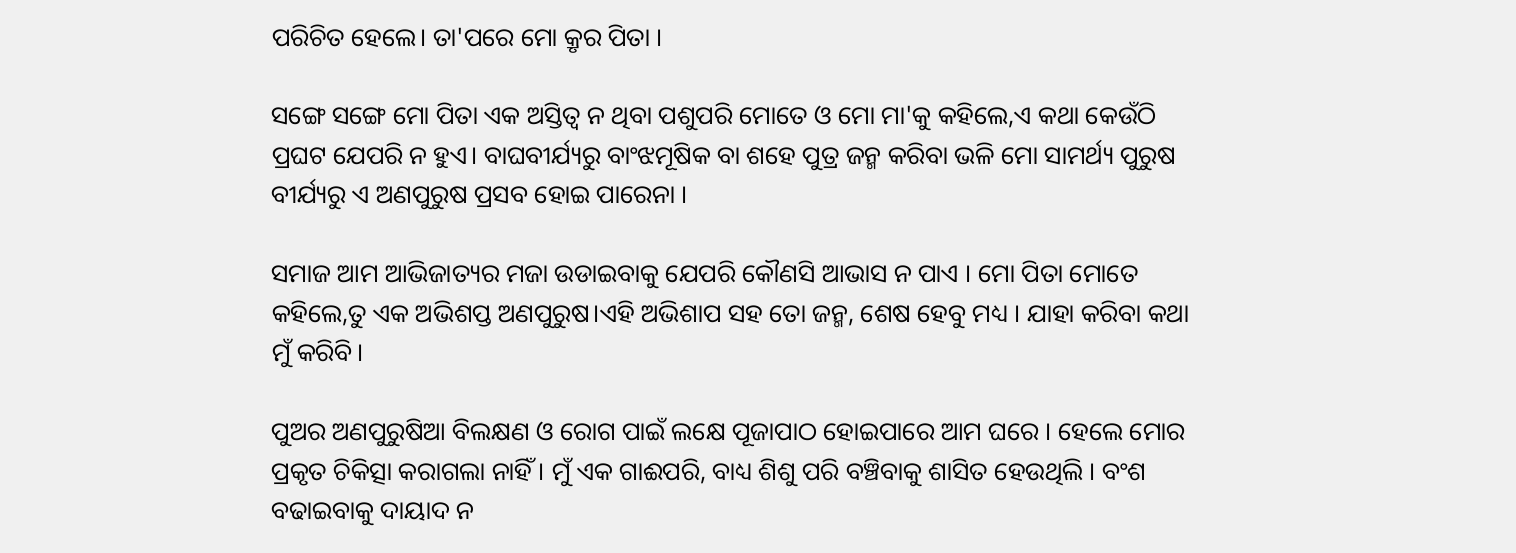ପରିଚିତ ହେଲେ। ତା'ପରେ ମୋ କ୍ରୃର ପିତା ।

ସଙ୍ଗେ ସଙ୍ଗେ ମୋ ପିତା ଏକ ଅସ୍ତିତ୍ବ ନ ଥିବା ପଶୁପରି ମୋତେ ଓ ମୋ ମା'କୁ କହିଲେ,ଏ କଥା କେଉଁଠି ପ୍ରଘଟ ଯେପରି ନ ହୁଏ। ବାଘବୀର୍ଯ୍ୟରୁ ବାଂଝମୂଷିକ ବା ଶହେ ପୁତ୍ର ଜନ୍ମ କରିବା ଭଳି ମୋ ସାମର୍ଥ୍ୟ ପୁରୁଷ ବୀର୍ଯ୍ୟରୁ ଏ ଅଣପୁରୁଷ ପ୍ରସବ ହୋଇ ପାରେନା ।

ସମାଜ ଆମ ଆଭିଜାତ୍ୟର ମଜା ଉଡାଇବାକୁ ଯେପରି କୌଣସି ଆଭାସ ନ ପାଏ । ମୋ ପିତା ମୋତେ କହିଲେ,ତୁ ଏକ ଅଭିଶପ୍ତ ଅଣପୁରୁଷ।ଏହି ଅଭିଶାପ ସହ ତୋ ଜନ୍ମ, ଶେଷ ହେବୁ ମଧ୍ୟ । ଯାହା କରିବା କଥା ମୁଁ କରିବି।

ପୁଅର ଅଣପୁରୁଷିଆ ବିଲକ୍ଷଣ ଓ ରୋଗ ପାଇଁ ଲକ୍ଷେ ପୂଜାପାଠ ହୋଇପାରେ ଆମ ଘରେ । ହେଲେ ମୋର ପ୍ରକୃତ ଚିକିତ୍ସା କରାଗଲା ନାହିଁ । ମୁଁ ଏକ ଗାଈପରି, ବାଧ୍ୟ ଶିଶୁ ପରି ବଞ୍ଚିବାକୁ ଶାସିତ ହେଉଥିଲି । ବଂଶ ବଢାଇବାକୁ ଦାୟାଦ ନ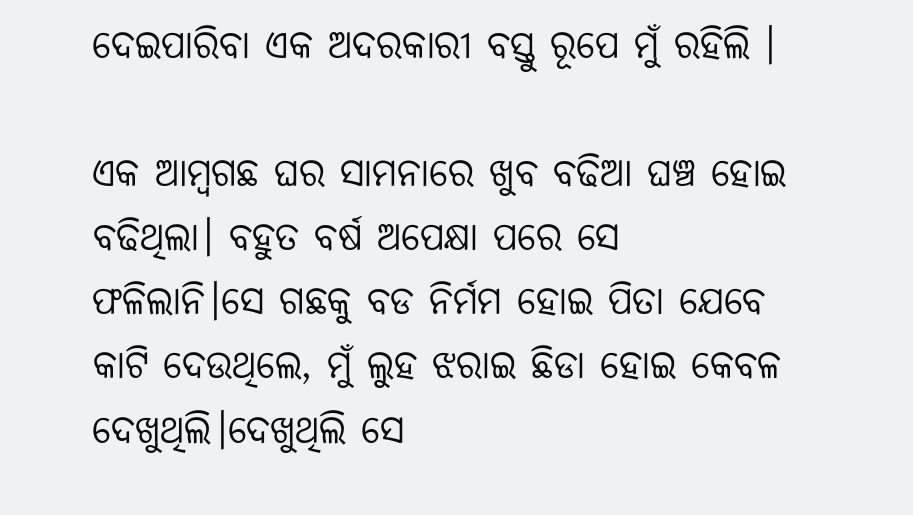ଦେଇପାରିବା ଏକ ଅଦରକାରୀ ବସ୍ତୁ ରୂପେ ମୁଁ ରହିଲି ।

ଏକ ଆମ୍ବଗଛ ଘର ସାମନାରେ ଖୁବ ବଢିଆ ଘଞ୍ଚ ହୋଇ ବଢିଥିଲା। ବହୁତ ବର୍ଷ ଅପେକ୍ଷା ପରେ ସେ ଫଳିଲାନି।ସେ ଗଛକୁ ବଡ ନିର୍ମମ ହୋଇ ପିତା ଯେବେ କାଟି ଦେଉଥିଲେ, ମୁଁ ଲୁହ ଝରାଇ ଛିଡା ହୋଇ କେବଳ ଦେଖୁଥିଲି।ଦେଖୁଥିଲି ସେ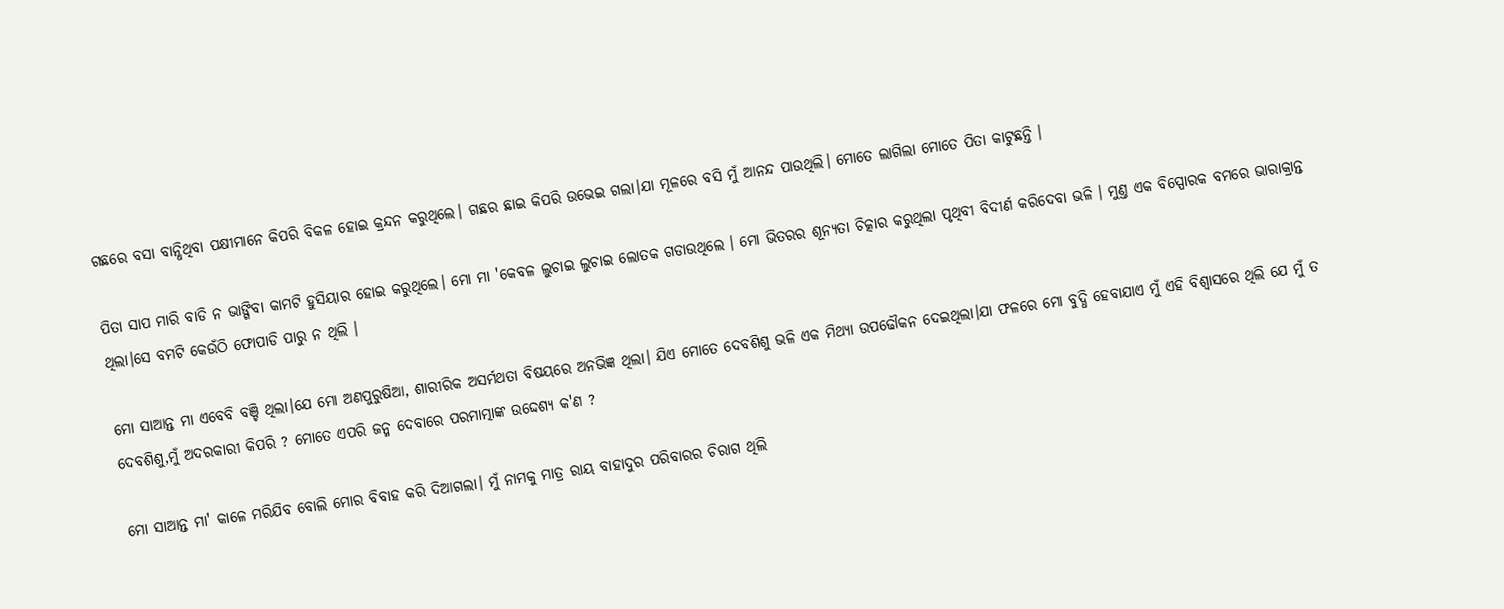ଗଛରେ ବସା ବାନ୍ଧିଥିବା ପକ୍ଷୀମାନେ କିପରି ବିକଳ ହୋଇ କ୍ରନ୍ଦନ କରୁଥିଲେ। ଗଛର ଛାଇ କିପରି ଉଭେଇ ଗଲା।ଯା ମୂଳରେ ବସି ମୁଁ ଆନନ୍ଦ ପାଉଥିଲି। ମୋତେ ଲାଗିଲା ମୋତେ ପିତା କାଟୁଛନ୍ତି ।

ପିତା ସାପ ମାରି ବାଡି ନ ଭାଙ୍ଗିବା କାମଟି ହୁସିୟାର ହୋଇ କରୁଥିଲେ। ମୋ ମା 'କେବଳ ଲୁଚାଇ ଲୁଚାଇ ଲୋତକ ଗଡାଉଥିଲେ । ମୋ ଭିତରର ଶୂନ୍ୟତା ଚିତ୍କାର କରୁଥିଲା ପୃଥିବୀ ବିଦୀର୍ଣ କରିଦେବା ଭଳି । ମୁଣ୍ତ ଏକ ବିସ୍ପୋରକ ବମରେ ଭାରାକ୍ରାନ୍ତ ଥିଲା।ସେ ବମଟି କେଉଁଠି ଫୋପାଡି ପାରୁ ନ ଥିଲି ।

ମୋ ସାଆନ୍ତ ମା ଏବେବି ବଞ୍ଚି ଥିଲା।ଯେ ମୋ ଅଣପୁରୁଷିଆ, ଶାରୀରିକ ଅସର୍ମଥତା ବିଷୟରେ ଅନଭିଜ୍ଞ ଥିଲା। ଯିଏ ମୋତେ ଦେବଶିଶୁ ଭଳି ଏକ ମିଥ୍ୟା ଉପଢୌକନ ଦେଇଥିଲା।ଯା ଫଳରେ ମୋ ବୁଦ୍ଧି ହେବାଯାଏ ମୁଁ ଏହି ବିଶ୍ବାସରେ ଥିଲି ଯେ ମୁଁ ତ ଦେବଶିଶୁ,ମୁଁ ଅଦରକାରୀ କିପରି ? ମୋତେ ଏପରି ଜନ୍ମ ଦେବାରେ ପରମାତ୍ମାଙ୍କ ଉଦ୍ଦେଶ୍ୟ କ'ଣ ?

ମୋ ସାଆନ୍ତ ମା' କାଳେ ମରିଯିବ ବୋଲି ମୋର ବିବାହ କରି ଦିଆଗଲା। ମୁଁ ନାମକୁ ମାତ୍ର ରାୟ ବାହାଦୁର ପରିବାରର ଚିରାଗ ଥିଲି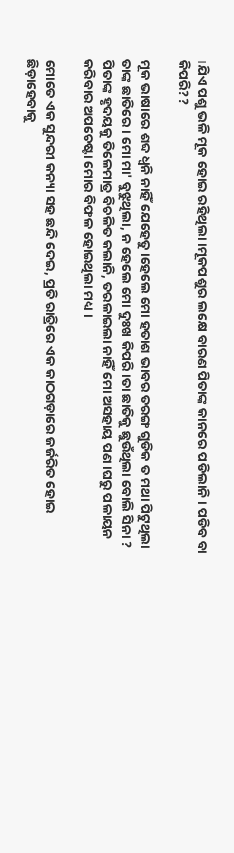।ଯିଏ ପଶୁ ଭଳି ମୂକ ହୋଇ ରହିଥିଲା।ମୂକପଶୁର ଲକ୍ଷେ ବାରଣ ପିତାଙ୍କ କାନରେ ପଡିଲାନି । ପଡିବ ବା କିପରି??

ମୂକ ଭାଷାରେ ଶବ୍ଦ ଧ୍ବନି ନାହିଁ ଯେହେତୁ।ହେଲେ ମୋ ହତାଶ ଭାବର ତରଙ୍ଗ ଗୁଡିକ ତ ମଥା ପିଟୁଥିଲା ତାଙ୍କ ଛାତିରେ । ମୋ ମା' ବୁଝୁଥିଲା, ନ ହେଲେ ମୋ ଦୁଃଖ କିପରି।ତା ଛାତିକୁ ଛୁଉଁଥିଲା ବୋଲି ସିନା ? ପିତାଙ୍କ ହୃଦୟକୁ ତିଳେମାତ୍ର ବିଚଳିତ କଲାନି, ତରଳାଇଲା ନାହିଁ ମୋ ଅସହାୟ ପଣ।ଘରୁ ପଳାୟନ କରିବାର ଅପଚେଷ୍ଟା ମୋର ବିଫଳ ହୋଇଥିଲା ମଧ୍ୟ ।

ମୋତେ ଏକ ସୁନ୍ଦରୀ କନ୍ୟା ସହ ଛନ୍ଦି ଦେଇ, ପ୍ରତି ରାତ୍ରିରେ ଏକ କାଠଗଡ଼ାରେ ଜର୍ଜରିତ ହୋଇ ଛିଡ଼ାହେବାକୁ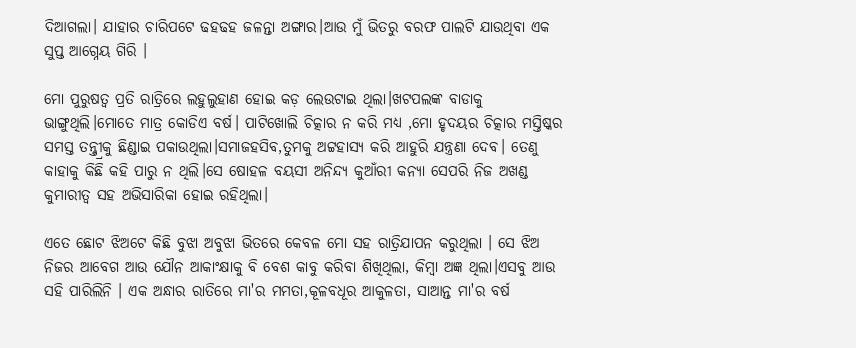ଦିଆଗଲା। ଯାହାର ଚାରିପଟେ ଢହଢହ ଜଳନ୍ତା ଅଙ୍ଗାର।ଆଉ ମୁଁ ଭିତରୁ ବରଫ ପାଲଟି ଯାଉଥିବା ଏକ ସୁପ୍ତ ଆଗ୍ନେୟ ଗିରି ।

ମୋ ପୁରୁଷତ୍ବ ପ୍ରତି ରାତ୍ରିରେ ଲହୁଲୁହାଣ ହୋଇ କଡ଼ ଲେଉଟାଇ ଥିଲା।ଖଟପଲଙ୍କ ବାଡାକୁ ଭାଙ୍ଗୁଥିଲି।ମୋତେ ମାତ୍ର କୋଡିଏ ବର୍ଷ। ପାଟିଖୋଲି ଚିତ୍କାର ନ କରି ମଧ୍ୟ ,ମୋ ହୃଦୟର ଚିତ୍କାର ମସ୍ତିଷ୍କର ସମସ୍ତ ତନ୍ନ୍ତ୍ରୀକୁ ଛିଣ୍ଡାଇ ପକାଉଥିଲା।ସମାଜହସିବ,ତୁମକୁ ଅଟ୍ଟହାସ୍ୟ କରି ଆହୁରି ଯନ୍ତ୍ରଣା ଦେବ। ତେଣୁ କାହାକୁ କିଛି କହି ପାରୁ ନ ଥିଲି।ସେ ଷୋହଳ ବୟସୀ ଅନିନ୍ଦ୍ୟ କୁଆଁରୀ କନ୍ୟା ସେପରି ନିଜ ଅଖଣ୍ଡ କୁମାରୀତ୍ବ ସହ ଅଭିସାରିକା ହୋଇ ରହିଥିଲା।

ଏତେ ଛୋଟ ଝିଅଟେ କିଛି ବୁଝା ଅବୁଝା ଭିତରେ କେବଳ ମୋ ସହ ରାତ୍ରିଯାପନ କରୁଥିଲା । ସେ ଝିଅ ନିଜର ଆବେଗ ଆଉ ଯୌନ ଆକାଂକ୍ଷାକୁ ବି ବେଶ କାବୁ କରିବା ଶିଖିଥିଲା, କିମ୍ବା ଅଜ୍ଞ ଥିଲା।ଏସବୁ ଆଉ ସହି ପାରିଲିନି । ଏକ ଅନ୍ଧାର ରାତିରେ ମା'ର ମମତା,କୂଳବଧୂର ଆକୁଳତା, ସାଆନ୍ତ ମା'ର ବର୍ଷ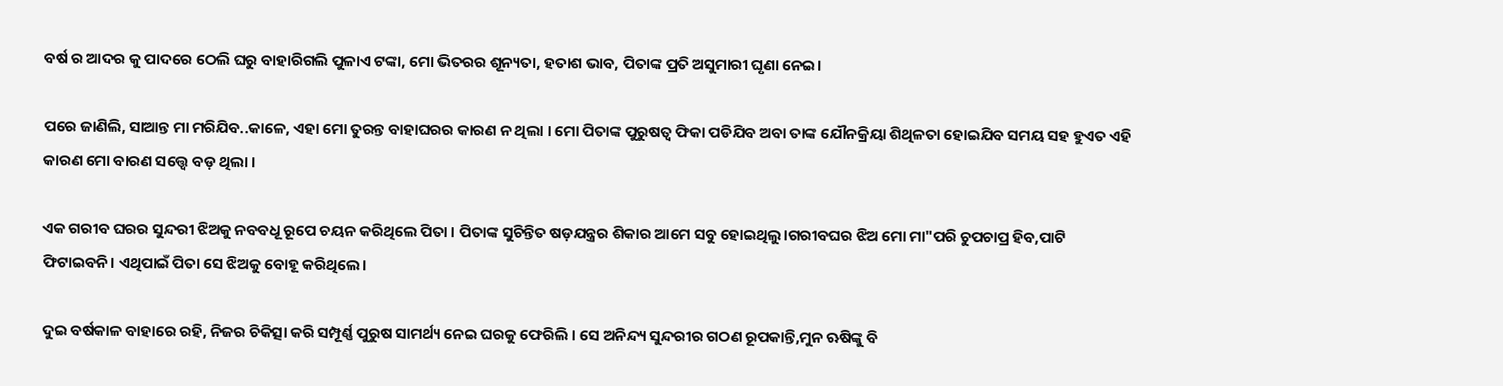ବର୍ଷ ର ଆଦର କୁ ପାଦରେ ଠେଲି ଘରୁ ବାହାରିଗଲି ପୁଳାଏ ଟଙ୍କା, ମୋ ଭିତରର ଶୂନ୍ୟତା, ହତାଶ ଭାବ, ପିତାଙ୍କ ପ୍ରତି ଅସୁମାରୀ ଘୃଣା ନେଇ।

ପରେ ଜାଣିଲି, ସାଆନ୍ତ ମା ମରିଯିବ..କାଳେ, ଏହା ମୋ ତୁରନ୍ତ ବାହାଘରର କାରଣ ନ ଥିଲା । ମୋ ପିତାଙ୍କ ପୁରୁଷତ୍ବ ଫିକା ପଡିଯିବ ଅବା ତାଙ୍କ ଯୌନକ୍ରିୟା ଶିଥିଳତା ହୋଇଯିବ ସମୟ ସହ ହୁଏତ ଏହି କାରଣ ମୋ ବାରଣ ସତ୍ତ୍ୱେ ବଡ଼ ଥିଲା ।

ଏକ ଗରୀବ ଘରର ସୁନ୍ଦରୀ ଝିଅକୁ ନବବଧୂ ରୂପେ ଚୟନ କରିଥିଲେ ପିତା । ପିତାଙ୍କ ସୁଚିନ୍ତିତ ଷଡ଼ଯନ୍ତ୍ରର ଶିକାର ଆମେ ସବୁ ହୋଇଥିଲୁ।ଗରୀବଘର ଝିଅ ମୋ ମା"ପରି ଚୁପଚାପ୍ର ହିବ,ପାଟି ଫିଟାଇବନି। ଏଥିପାଇଁ ପିତା ସେ ଝିଅକୁ ବୋହୂ କରିଥିଲେ।

ଦୁଇ ବର୍ଷକାଳ ବାହାରେ ରହି, ନିଜର ଚିକିତ୍ସା କରି ସମ୍ପୂର୍ଣ୍ଣ ପୁରୁଷ ସାମର୍ଥ୍ୟ ନେଇ ଘରକୁ ଫେରିଲି । ସେ ଅନିନ୍ଦ୍ୟ ସୁନ୍ଦରୀର ଗଠଣ ରୂପକାନ୍ତି,ମୁନ ଋଷିଙ୍କୁ ବି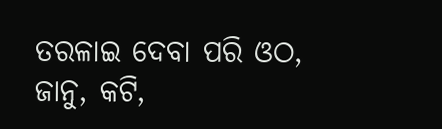ତରଳାଇ ଦେବା ପରି ଓଠ, ଜାନୁ, କଟି,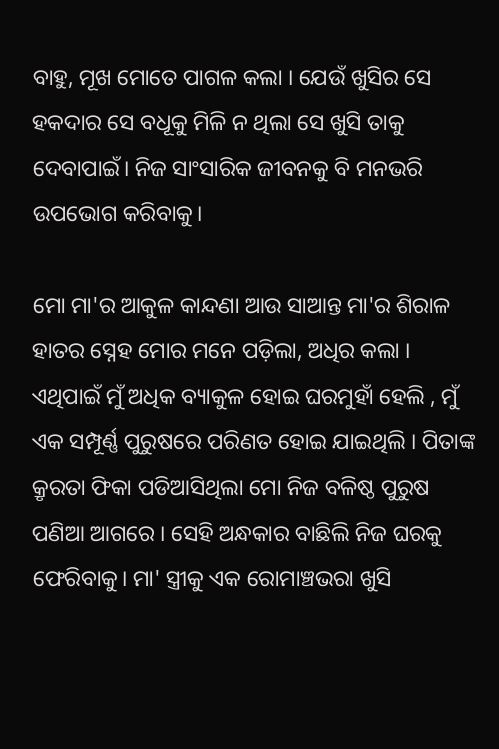ବାହୁ, ମୂଖ ମୋତେ ପାଗଳ କଲା । ଯେଉଁ ଖୁସିର ସେ ହକଦାର ସେ ବଧୂକୁ ମିଳି ନ ଥିଲା ସେ ଖୁସି ତାକୁ ଦେବାପାଇଁ। ନିଜ ସାଂସାରିକ ଜୀବନକୁ ବି ମନଭରି ଉପଭୋଗ କରିବାକୁ।

ମୋ ମା'ର ଆକୁଳ କାନ୍ଦଣା ଆଉ ସାଆନ୍ତ ମା'ର ଶିରାଳ ହାତର ସ୍ନେହ ମୋର ମନେ ପଡ଼ିଲା, ଅଧିର କଲା । ଏଥିପାଇଁ ମୁଁ ଅଧିକ ବ୍ୟାକୁଳ ହୋଇ ଘରମୁହାଁ ହେଲି , ମୁଁ ଏକ ସମ୍ପୂର୍ଣ୍ଣ ପୁରୁଷରେ ପରିଣତ ହୋଇ ଯାଇଥିଲି । ପିତାଙ୍କ କ୍ରୃରତା ଫିକା ପଡିଆସିଥିଲା ମୋ ନିଜ ବଳିଷ୍ଠ ପୁରୁଷ ପଣିଆ ଆଗରେ । ସେହି ଅନ୍ଧକାର ବାଛିଲି ନିଜ ଘରକୁ ଫେରିବାକୁ। ମା' ସ୍ତ୍ରୀକୁ ଏକ ରୋମାଞ୍ଚଭରା ଖୁସି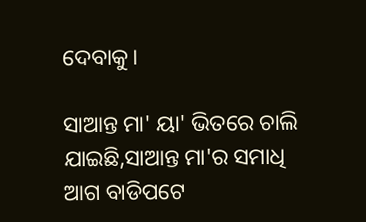ଦେବାକୁ।

ସାଆନ୍ତ ମା' ୟା' ଭିତରେ ଚାଲି ଯାଇଛି,ସାଆନ୍ତ ମା'ର ସମାଧି ଆଗ ବାଡିପଟେ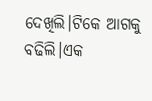ଦେଖିଲି।ଟିକେ ଆଗକୁ ବଢିଲି।ଏକ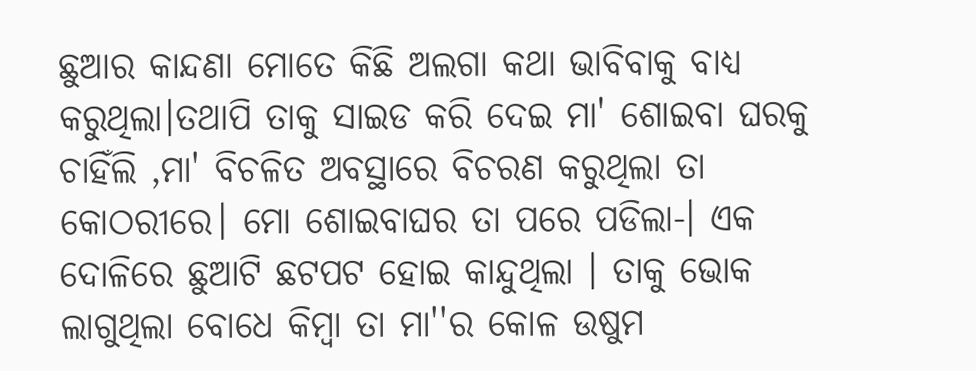ଛୁଆର କାନ୍ଦଣା ମୋତେ କିଛି ଅଲଗା କଥା ଭାବିବାକୁ ବାଧ୍ୟ କରୁଥିଲା।ତଥାପି ତାକୁ ସାଇଡ କରି ଦେଇ ମା' ଶୋଇବା ଘରକୁ ଚାହିଁଲି ,ମା' ବିଚଳିତ ଅବସ୍ଥାରେ ବିଚରଣ କରୁଥିଲା ତା କୋଠରୀରେ। ମୋ ଶୋଇବାଘର ତା ପରେ ପଡିଲା-। ଏକ ଦୋଳିରେ ଛୁଆଟି ଛଟପଟ ହୋଇ କାନ୍ଦୁଥିଲା । ତାକୁ ଭୋକ ଲାଗୁଥିଲା ବୋଧେ କିମ୍ବା ତା ମା''ର କୋଳ ଉଷୁମ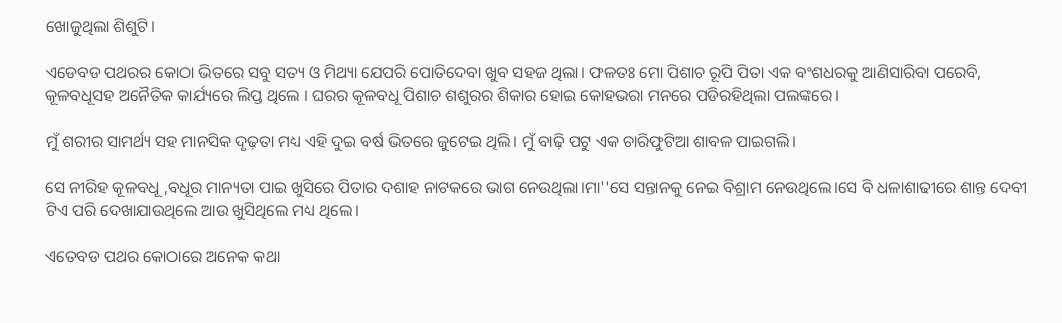ଖୋଜୁଥିଲା ଶିଶୁଟି।

ଏଡେବଡ ପଥରର କୋଠା ଭିତରେ ସବୁ ସତ୍ୟ ଓ ମିଥ୍ୟା ଯେପରି ପୋତିଦେବା ଖୁବ ସହଜ ଥିଲା। ଫଳତଃ ମୋ ପିଶାଚ ରୂପି ପିତା ଏକ ବଂଶଧରକୁ ଆଣିସାରିବା ପରେବି, କୂଳବଧୂସହ ଅନୈତିକ କାର୍ଯ୍ୟରେ ଲିପ୍ତ ଥିଲେ । ଘରର କୂଳବଧୂ ପିଶାଚ ଶଶୁରର ଶିକାର ହୋଇ କୋହଭରା ମନରେ ପଡିରହିଥିଲା ପଲଙ୍କରେ।

ମୁଁ ଶରୀର ସାମର୍ଥ୍ୟ ସହ ମାନସିକ ଦୃଢ଼ତା ମଧ୍ୟ ଏହି ଦୁଇ ବର୍ଷ ଭିତରେ ଜୁଟେଇ ଥିଲି। ମୁଁ ବାଢ଼ି ପଟୁ ଏକ ଚାରିଫୁଟିଆ ଶାବଳ ପାଇଗଲି।

ସେ ନୀରିହ କୂଳବଧୂ ,ବଧୂର ମାନ୍ୟତା ପାଇ ଖୁସିରେ ପିତାର ଦଶାହ ନାଟକରେ ଭାଗ ନେଉଥିଲା।ମା''ସେ ସନ୍ତାନକୁ ନେଇ ବିଶ୍ରାମ ନେଉଥିଲେ।ସେ ବି ଧଳାଶାଢୀରେ ଶାନ୍ତ ଦେବୀ ଟିଏ ପରି ଦେଖାଯାଉଥିଲେ ଆଉ ଖୁସିଥିଲେ ମଧ୍ୟ ଥିଲେ।

ଏତେବଡ ପଥର କୋଠାରେ ଅନେକ କଥା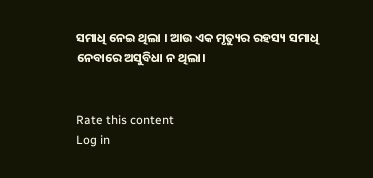ସମାଧି ନେଇ ଥିଲା । ଆଉ ଏକ ମୃତ୍ୟୁର ରହସ୍ୟ ସମାଧି ନେବାରେ ଅସୁବିଧା ନ ଥିଲା।


Rate this content
Log in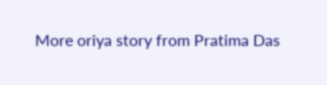More oriya story from Pratima Das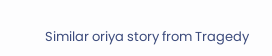Similar oriya story from Tragedy